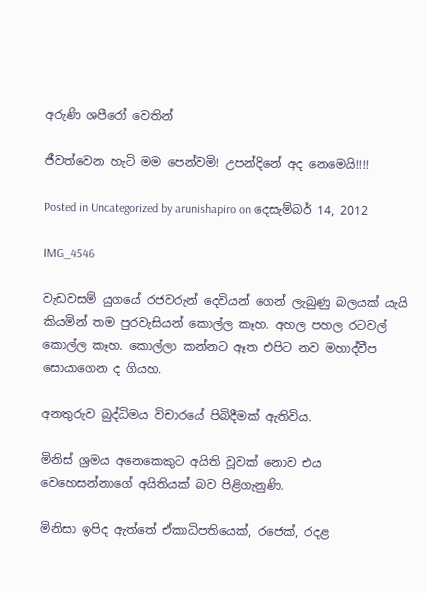අරුණි ශපීරෝ‍ වෙතින්

ජීවත්වෙන හැටි මම පෙන්වමි! උපන්දිනේ අද නෙමෙයි!!!!

Posted in Uncategorized by arunishapiro on දෙසැම්බර් 14, 2012

IMG_4546

වැඩවසම් යුගයේ රජවරුන් දෙවියන් ගෙන් ලැබුණු බලයක් යැයි කියමින් තම පුරවැසියන් කොල්ල කෑහ. අහල පහල රටවල් කොල්ල කෑහ. කොල්ලා කන්නට ඈත එපිට නව මහාද්වීප සොයාගෙන ද ගියහ.

අනතුරුව බුද්ධිමය විචාරයේ පිබිදීමක් ඇතිවිය.

මිනිස් ශ්‍රමය අනෙකෙකුට අයිති වූවක් නොව එය වෙහෙසන්නාගේ අයිතියක් බව පිළිගැනුණි.

මිනිසා ඉපිද ඇත්තේ ඒකාධිපතියෙක්, රජෙක්, රදළ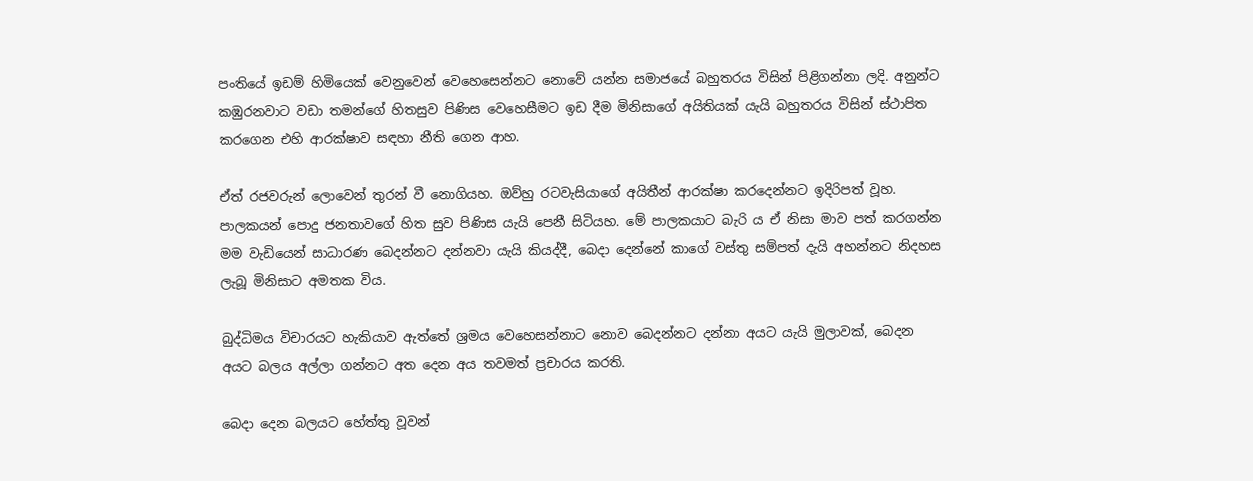පංතියේ ඉඩම් හිමියෙක් වෙනුවෙන් වෙහෙසෙන්නට නොවේ යන්න සමාජයේ බහුතරය විසින් පිළිගන්නා ලදි. අනුන්ට කඹුරනවාට වඩා තමන්ගේ හිතසුව පිණිස වෙහෙසීමට ඉඩ දීම මිනිසාගේ අයිතියක් යැයි බහුතරය විසින් ස්ථාපිත කරගෙන එහි ආරක්ෂාව සඳහා නීති ගෙන ආහ.

ඒත් රජවරුන් ලොවෙන් තුරන් වී නොගියහ. ඔව්හු රටවැසියාගේ අයිතීන් ආරක්ෂා කරදෙන්නට ඉදිරිපත් වූහ. පාලකයන් පොදු ජනතාවගේ හිත සුව පිණිස යැයි පෙනී සිටියහ. මේ පාලකයාට බැරි ය ඒ නිසා මාව පත් කරගන්න මම වැඩියෙන් සාධාරණ බෙදන්නට දන්නවා යැයි කියද්දී, බෙදා දෙන්නේ කාගේ වස්තු සම්පත් දැයි අහන්නට නිදහස ලැබූ මිනිසාට අමතක විය.

බුද්ධිමය විචාරයට හැකියාව ඇත්තේ ශ්‍රමය වෙහෙසන්නාට නොව බෙදන්නට දන්නා අයට යැයි මුලාවක්, බෙදන අයට බලය අල්ලා ගන්නට අත දෙන අය තවමත් ප්‍රචාරය කරති.

බෙදා දෙන බලයට හේත්තු වූවන්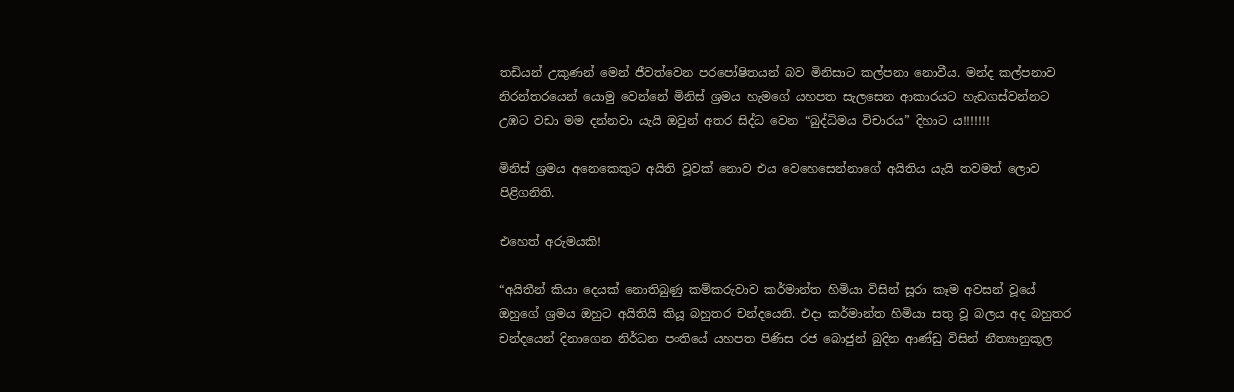තඩියන් උකුණන් මෙන් ජීවත්වෙන පරපෝෂිතයන් බව මිනිසාට කල්පනා නොවීය. මන්ද කල්පනාව නිරන්තරයෙන් යොමු වෙන්නේ මිනිස් ශ්‍රමය හැමගේ යහපත සැලසෙන ආකාරයට හැඩගස්වන්නට උඹට වඩා මම දන්නවා යැයි ඔවුන් අතර සිද්ධ වෙන “බුද්ධිමය විචාරය” දිහාට ය!!!!!!!

මිනිස් ශ්‍රමය අනෙකෙකුට අයිති වූවක් නොව එය වෙහෙසෙන්නාගේ අයිතිය යැයි තවමත් ලොව පිළිගනිති.

එහෙත් අරුමයකි!

“අයිතීන් කියා දෙයක් නොතිබුණු කම්කරුවාව කර්මාන්ත හිමියා විසින් සූරා කෑම අවසන් වූයේ ඔහුගේ ශ්‍රමය ඔහුට අයිතියි කියූ බහුතර චන්දයෙනි. එදා කර්මාන්ත හිමියා සතු වූ බලය අද බහුතර චන්දයෙන් දිනාගෙන නිර්ධන පංතියේ යහපත පිණිස රජ බොජුන් බුදින ආණ්ඩු විසින් නීත්‍යානුකූල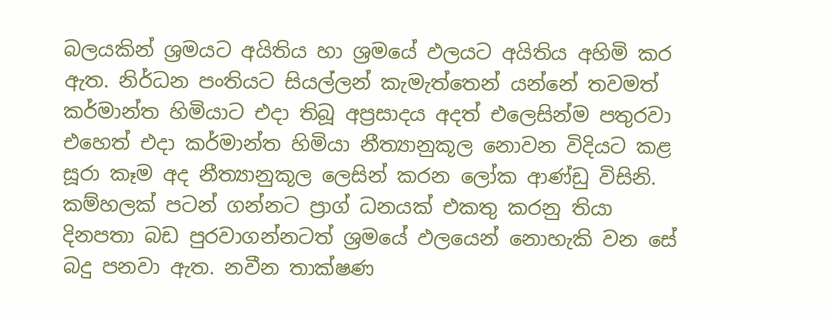බලයකින් ශ්‍රමයට අයිතිය හා ශ්‍රමයේ ඵලයට අයිතිය අහිමි කර ඇත. නිර්ධන පංතියට සියල්ලන් කැමැත්තෙන් යන්නේ තවමත් කර්මාන්ත හිමියාට එදා තිබූ අප්‍රසාදය අදත් එලෙසින්ම පතුරවා එහෙත් එදා කර්මාන්ත හිමියා නීත්‍යානුකූල නොවන විදියට කළ සූරා කෑම අද නීත්‍යානුකූල ලෙසින් කරන ලෝක ආණ්ඩු විසිනි. කම්හලක් පටන් ගන්නට ප්‍රාග් ධනයක් එකතු කරනු තියා දිනපතා බඩ පුරවාගන්නටත් ශ්‍රමයේ ඵලයෙන් නොහැකි වන සේ බදු පනවා ඇත. නවීන තාක්ෂණ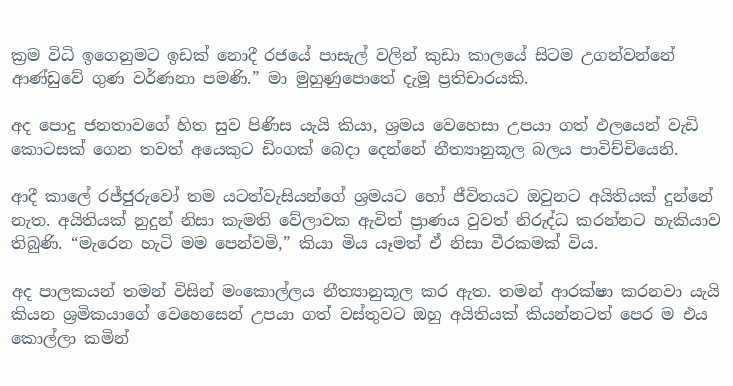ක්‍රම විධි ඉගෙනුමට ඉඩක් නොදී රජයේ පාසැල් වලින් කුඩා කාලයේ සිටම උගන්වන්නේ ආණ්ඩුවේ ගුණ වර්ණනා පමණි.” මා මුහුණුපොතේ දැමූ ප්‍රතිචාරයකි.

අද පොදු ජනතාවගේ හිත සුව පිණිස යැයි කියා, ශ්‍රමය වෙහෙසා උපයා ගත් ඵලයෙන් වැඩි කොටසක් ගෙන තවත් අයෙකුට ඩිංගක් බෙදා දෙන්නේ නීත්‍යානුකූල බලය පාවිච්චියෙනි.

ආදී කාලේ රජ්ජුරුවෝ තම යටත්වැසියන්ගේ ශ්‍රමයට හෝ ජීවිතයට ඔවුනට අයිතියක් දුන්නේ නැත. අයිතියක් නුදුන් නිසා කැමති වේලාවක ඇවිත් ප්‍රාණය වුවත් නිරුද්ධ කරන්නට හැකියාව තිබුණි. “මැරෙන හැටි මම පෙන්වමි,” කියා මිය යෑමත් ඒ නිසා වීරකමක් විය.

අද පාලකයන් තමන් විසින් මංකොල්ලය නීත්‍යානුකූල කර ඇත. තමන් ආරක්ෂා කරනවා යැයි කියන ශ්‍රමිකයාගේ වෙහෙසෙන් උපයා ගත් වස්තුවට ඔහු අයිතියක් කියන්නටත් පෙර ම එය කොල්ලා කමින්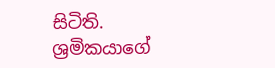සිටිති. ශ්‍රමිකයාගේ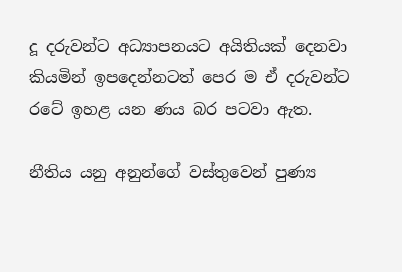දූ දරුවන්ට අධ්‍යාපනයට අයිතියක් දෙනවා කියමින් ඉපදෙන්නටත් පෙර ම ඒ දරුවන්ට රටේ ඉහළ යන ණය බර පටවා ඇත.

නීතිය යනු අනුන්ගේ වස්තුවෙන් පුණ්‍ය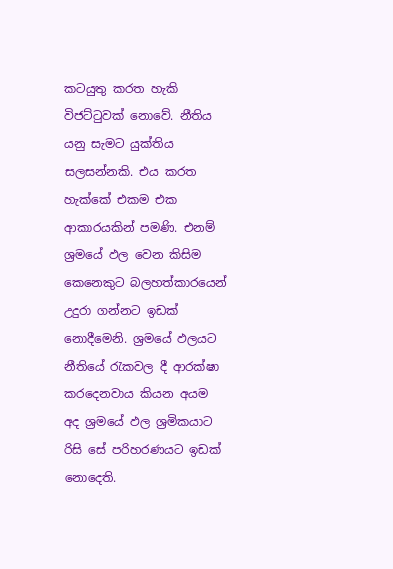කටයුතු කරත හැකි විජට්ටුවක් නොවේ. නීතිය යනු සැමට යුක්තිය සලසන්නකි. එය කරත හැක්කේ එකම එක ආකාරයකින් පමණි. එනම් ශ්‍රමයේ ඵල වෙන කිසිම කෙනෙකුට බලහත්කාරයෙන් උදුරා ගන්නට ඉඩක් නොදීමෙනි. ශ්‍රමයේ ඵලයට නීතියේ රැකවල දී ආරක්ෂා කරදෙනවාය කියන අයම අද ශ්‍රමයේ ඵල ශ්‍රමිකයාට රිසි සේ පරිහරණයට ඉඩක් නොදෙති.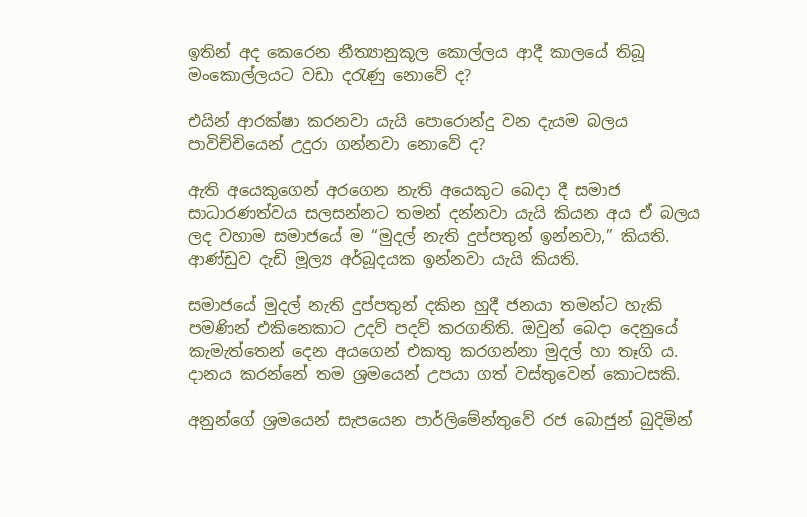ඉතින් අද කෙරෙන නීත්‍යානුකූල කොල්ලය ආදී කාලයේ තිබූ මංකොල්ලයට වඩා දරැණු නොවේ ද?

එයින් ආරක්ෂා කරනවා යැයි පොරොන්දු වන දැයම බලය පාවිච්චියෙන් උදුරා ගන්නවා නොවේ ද?

ඇති අයෙකුගෙන් අරගෙන නැති අයෙකුට බෙදා දී සමාජ සාධාරණත්වය සලසන්නට තමන් දන්නවා යැයි කියන අය ඒ බලය ලද වහාම සමාජයේ ම “මුදල් නැති දුප්පතුන් ඉන්නවා,” කියති. ආණ්ඩුව දැඩි මූල්‍ය අර්බූදයක ඉන්නවා යැයි කියති.

සමාජයේ මුදල් නැති දුප්පතුන් දකින හුදී ජනයා තමන්ට හැකි පමණින් එකිනෙකාට උදව් පදව් කරගනිති. ඔවුන් බෙදා දෙනුයේ කැමැත්තෙන් දෙන අයගෙන් එකතු කරගන්නා මුදල් හා තෑගි ය. දානය කරන්නේ තම ශ්‍රමයෙන් උපයා ගත් වස්තුවෙන් කොටසකි.

අනුන්ගේ ශ්‍රමයෙන් සැපයෙන පාර්ලිමේන්තුවේ රජ බොජුන් බුදිමින්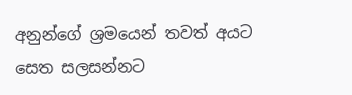අනුන්ගේ ශ්‍රමයෙන් තවත් අයට සෙත සලසන්නට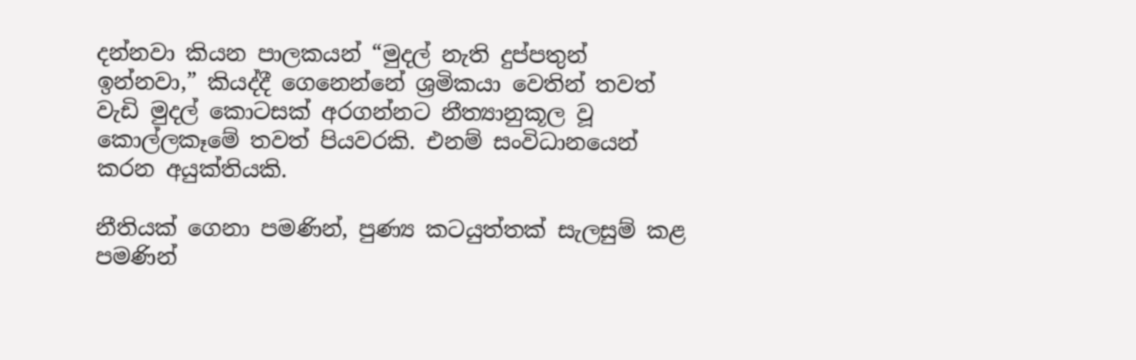දන්නවා කියන පාලකයන් “මුදල් නැති දුප්පතුන් ඉන්නවා,” කියද්දී ගෙනෙන්නේ ශ්‍රමිකයා වෙතින් තවත් වැඩි මුදල් කොටසක් අරගන්නට නීත්‍යානුකූල වූ කොල්ලකෑමේ තවත් පියවරකි. එනම් සංවිධානයෙන් කරන අයුක්තියකි.

නීතියක් ගෙනා පමණින්, පුණ්‍ය කටයුත්තක් සැලසුම් කළ පමණින්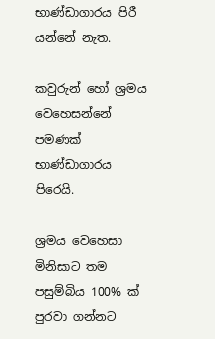භාණ්ඩාගාරය පිරී යන්නේ නැත.

කවුරුන් හෝ ශ්‍රමය වෙහෙසන්නේ පමණක් භාණ්ඩාගාරය පිරෙයි.

ශ්‍රමය වෙහෙසා මිනිසාට තම පසුම්බිය 100% ක් පුරවා ගන්නට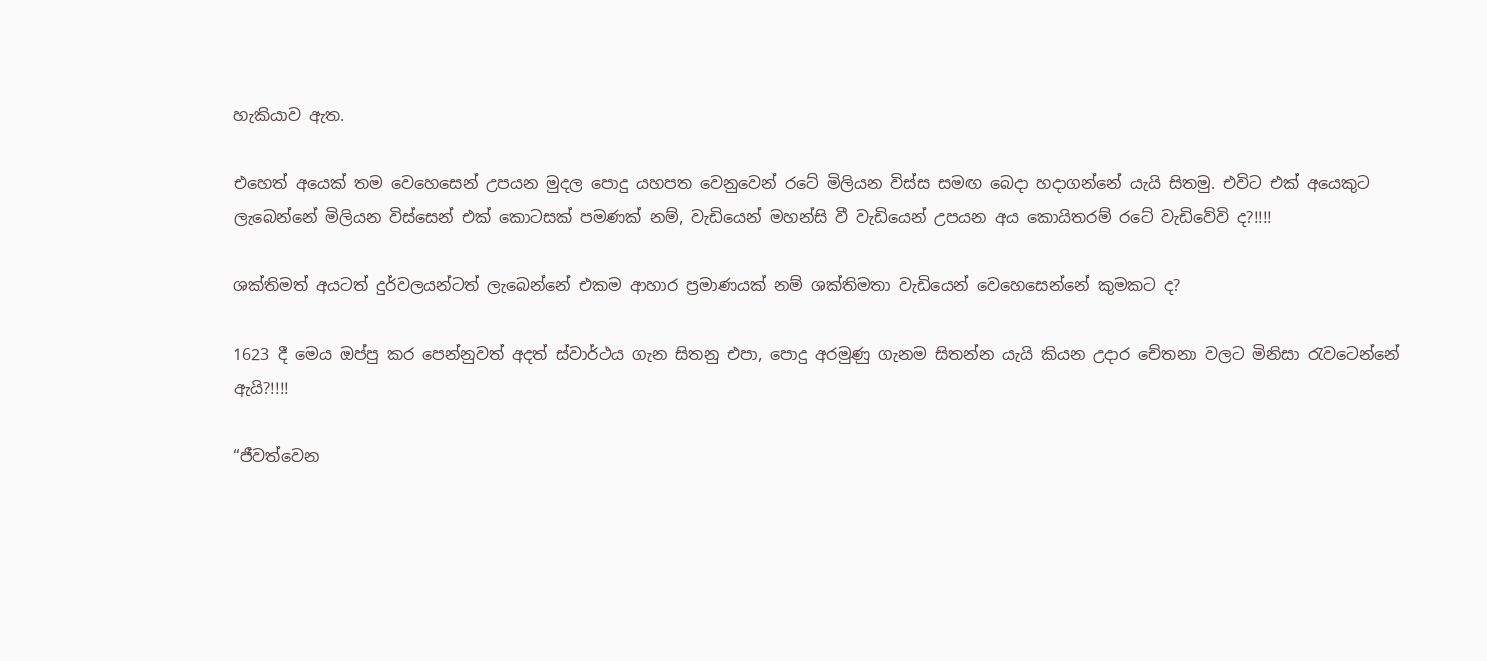හැකියාව ඇත.

එහෙත් අයෙක් තම වෙහෙසෙන් උපයන මුදල පොදු යහපත වෙනුවෙන් රටේ මිලියන විස්ස සමඟ බෙදා හදාගන්නේ යැයි සිතමු. එවිට එක් අයෙකුට ලැබෙන්නේ මිලියන විස්සෙන් එක් කොටසක් පමණක් නම්, වැඩියෙන් මහන්සි වී වැඩියෙන් උපයන අය කොයිතරම් රටේ වැඩිවේවි ද?!!!!

ශක්තිමත් අයටත් දුර්වලයන්ටත් ලැබෙන්නේ එකම ආහාර ප්‍රමාණයක් නම් ශක්තිමතා වැඩියෙන් වෙහෙසෙන්නේ කුමකට ද?

1623 දී මෙය ඔප්පු කර පෙන්නුවත් අදත් ස්වාර්ථය ගැන සිතනු එපා, පොදු අරමුණු ගැනම සිතන්න යැයි කියන උදාර චේතනා වලට මිනිසා රැවටෙන්නේ ඇයි?!!!!

“ජීවත්වෙන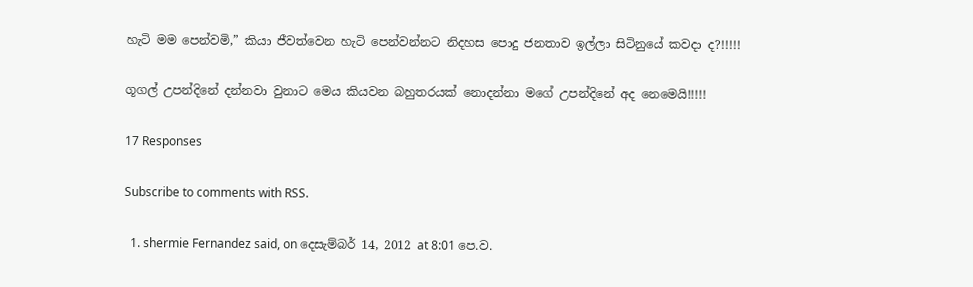හැටි මම පෙන්වමි,” කියා ජීවත්වෙන හැටි පෙන්වන්නට නිදහස පොදු ජනතාව ඉල්ලා සිටිනුයේ කවදා ද?!!!!!

ගූගල් උපන්දිනේ දන්නවා වුනාට මෙය කියවන බහුතරයක් නොදන්නා මගේ උපන්දිනේ අද නෙමෙයි!!!!!

17 Responses

Subscribe to comments with RSS.

  1. shermie Fernandez said, on දෙසැම්බර් 14, 2012 at 8:01 පෙ.ව.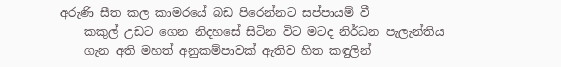අරුණි සීත කල කාමරයේ බඩ පිරෙන්නට සප්පායම් වී
    කකුල් උඩට ගෙන නිදහසේ සිටින විට මටද නිර්ධන පැලැන්තිය
    ගැන අති මහත් අනුකම්පාවක් ඇතිව හිත කඳුලින්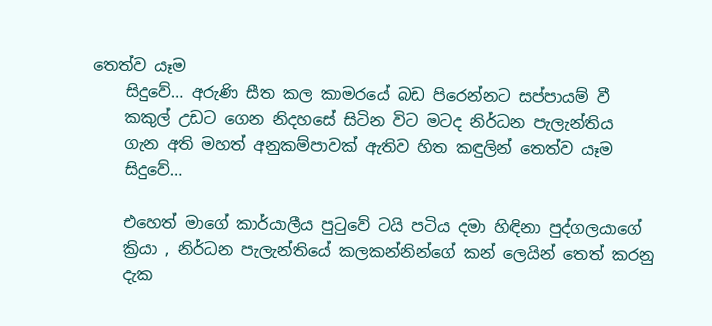තෙත්ව යෑම
    සිදුවේ… අරුණි සීත කල කාමරයේ බඩ පිරෙන්නට සප්පායම් වී
    කකුල් උඩට ගෙන නිදහසේ සිටින විට මටද නිර්ධන පැලැන්තිය
    ගැන අති මහත් අනුකම්පාවක් ඇතිව හිත කඳුලින් තෙත්ව යෑම
    සිදුවේ…

    එහෙත් මාගේ කාර්යාලීය පුටුවේ ටයි පටිය දමා හිඳිනා පුද්ගලයාගේ
    ක්‍රියා , නිර්ධන පැලැන්තියේ කලකන්නින්ගේ කන් ලෙයින් තෙත් කරනු
    දැක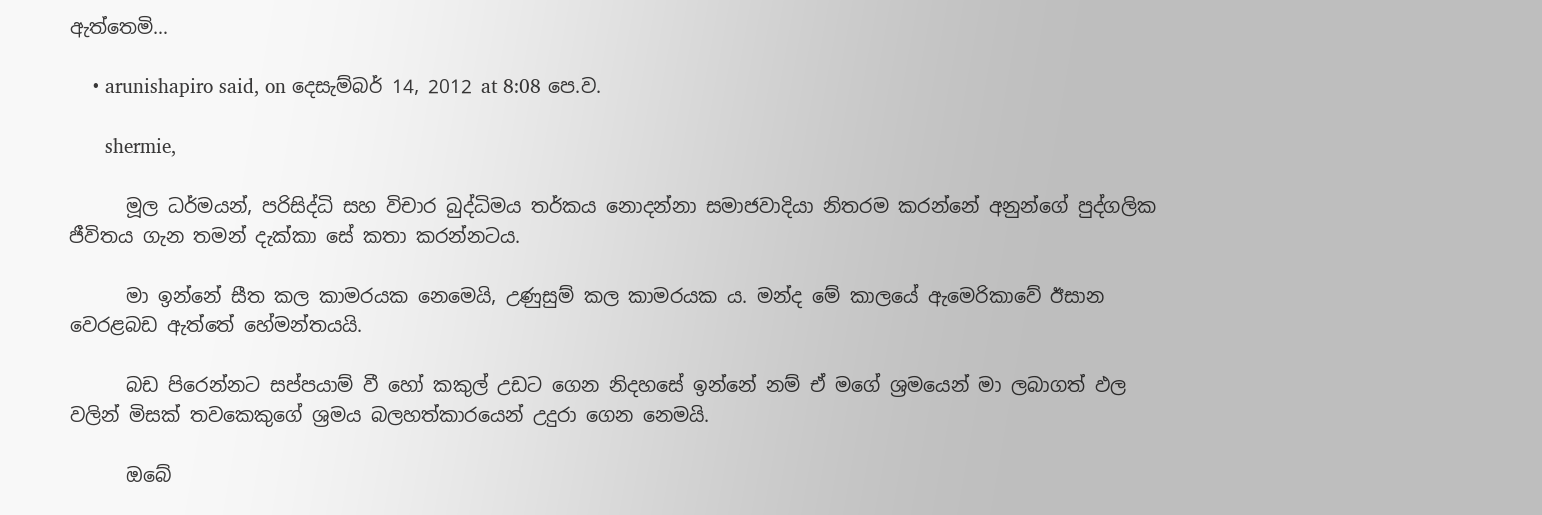ඇත්තෙමි…

    • arunishapiro said, on දෙසැම්බර් 14, 2012 at 8:08 පෙ.ව.

      shermie,

      මූල ධර්මයන්, පරිසිද්ධි සහ විචාර බුද්ධිමය තර්කය නොදන්නා සමාජවාදියා නිතරම කරන්නේ අනුන්ගේ පුද්ගලික ජීවිතය ගැන තමන් දැක්කා සේ කතා කරන්නටය.

      මා ඉන්නේ සීත කල කාමරයක නෙමෙයි, උණුසුම් කල කාමරයක ය. මන්ද මේ කාලයේ ඇමෙරිකාවේ ඊසාන වෙරළබඩ ඇත්තේ හේමන්තයයි.

      බඩ පිරෙන්නට සප්පයාම් වී හෝ කකුල් උඩට ගෙන නිදහසේ ඉන්නේ නම් ඒ මගේ ශ්‍රමයෙන් මා ලබාගත් ඵල වලින් මිසක් තවකෙකුගේ ශ්‍රමය බලහත්කාරයෙන් උදුරා ගෙන නෙමයි.

      ඔබේ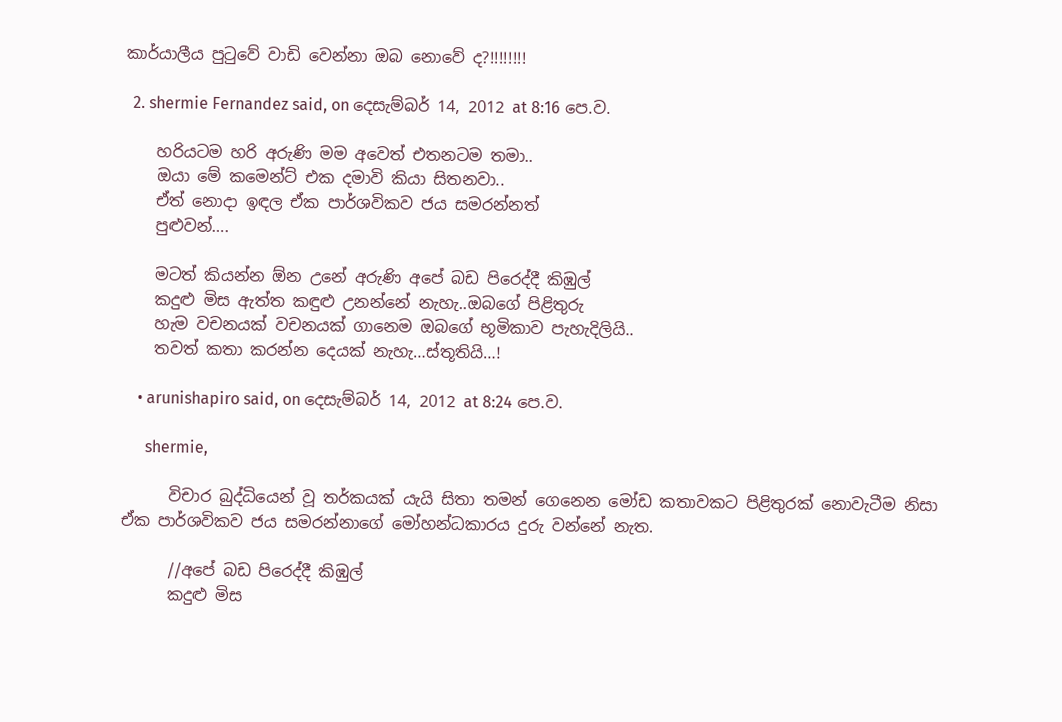කාර්යාලීය පුටුවේ වාඩි වෙන්නා ඔබ නොවේ ද?!!!!!!!!

  2. shermie Fernandez said, on දෙසැම්බර් 14, 2012 at 8:16 පෙ.ව.

    හරියටම හරි අරුණි මම අවෙත් එතනටම තමා..
    ඔයා මේ කමෙන්ට් එක දමාවි කියා සිතනවා..
    ඒත් නොදා ඉඳල ඒක පාර්ශවිකව ජය සමරන්නත්
    පුළුවන්….

    මටත් කියන්න ඕන උනේ අරුණි අපේ බඩ පිරෙද්දී කිඹුල්
    කදුළු මිස ඇත්ත කඳුළු උනන්නේ නැහැ..ඔබගේ පිළිතුරු
    හැම වචනයක් වචනයක් ගානෙම ඔබගේ භූමිකාව පැහැදිලියි..
    තවත් කතා කරන්න දෙයක් නැහැ…ස්තූතියි…!

    • arunishapiro said, on දෙසැම්බර් 14, 2012 at 8:24 පෙ.ව.

      shermie,

      විචාර බුද්ධියෙන් වූ තර්කයක් යැයි සිතා තමන් ගෙනෙන මෝඩ කතාවකට පිළිතුරක් නොවැටීම නිසා ඒක පාර්ශවිකව ජය සමරන්නාගේ මෝහන්ධකාරය දුරු වන්නේ නැත.

      //අපේ බඩ පිරෙද්දී කිඹුල්
      කදුළු මිස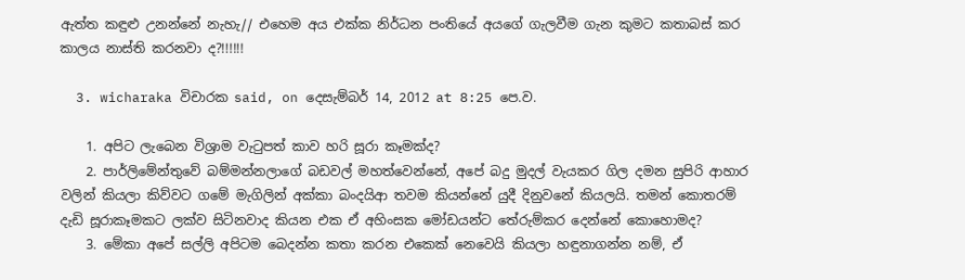ඇත්ත කඳුළු උනන්නේ නැහැ// එහෙම අය එක්ක නිර්ධන පංතියේ අයගේ ගැලවීම ගැන කුමට කතාබස් කර කාලය නාස්ති කරනවා ද?!!!!!!

  3. wicharaka විචාරක said, on දෙසැම්බර් 14, 2012 at 8:25 පෙ.ව.

    1. අපිට ලැබෙන විශ්‍රාම වැටුපත් කාව හරි සූරා කෑමක්ද?
    2. පාර්ලිමේන්තුවේ බම්මන්නලාගේ බඩවල් මහත්වෙන්නේ, අපේ බදු මුදල් වැයකර ගිල දමන සුපිරි ආහාර වලින් කියලා කිව්වට ගමේ මැගිලින් අක්කා බංදයිආ තවම කියන්නේ යුදී දිනුවනේ කියලයි. තමන් කොතරම් දැඩි සූරාකෑමකට ලක්ව සිටිනවාද කියන එක ඒ අහිංසක මෝඩයන්ට තේරුම්කර දෙන්නේ කොහොමද?
    3. මේකා අපේ සල්ලි අපිටම බෙදන්න කතා කරන එකෙක් නෙවෙයි කියලා හඳුනාගන්න නම්, ඒ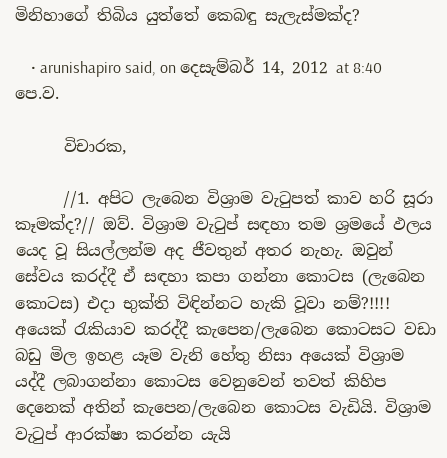මිනිහාගේ තිබිය යුත්තේ කෙබඳු සැලැස්මක්ද?

    • arunishapiro said, on දෙසැම්බර් 14, 2012 at 8:40 පෙ.ව.

      විචාරක,

      //1. අපිට ලැබෙන විශ්‍රාම වැටුපත් කාව හරි සූරා කෑමක්ද?// ඔව්. විශ්‍රාම වැටුප් සඳහා තම ශ්‍රමයේ ඵලය යෙද වූ සියල්ලන්ම අද ජීවතුන් අතර නැහැ. ඔවුන් සේවය කරද්දී ඒ සඳහා කපා ගන්නා කොටස (ලැබෙන කොටස) එදා භුක්ති විඳින්නට හැකි වූවා නම්?!!!! අයෙක් රැකියාව කරද්දී කැපෙන/ලැබෙන කොටසට වඩා බඩු මිල ඉහළ යෑම වැනි හේතු නිසා අයෙක් විශ්‍රාම යද්දී ලබාගන්නා කොටස වෙනුවෙන් තවත් කිහිප දෙනෙක් අතින් කැපෙන/ලැබෙන කොටස වැඩියි. විශ්‍රාම වැටුප් ආරක්ෂා කරන්න යැයි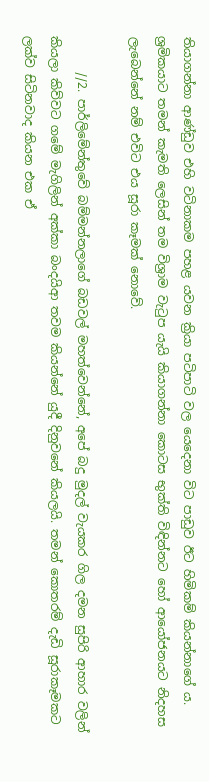තියාගන්නා ආණ්ඩුව එහි වටිනාකම පහළ යවන ක්‍රියා පටිපාටි වල යෙදෙනා විට පාඩුව ඊට හිමිකම් කියන්නාගේ ය. ශ්‍රමිකයාට තමන් කැමති ලෙසින් තම විශ්‍රාම වැටුප යැයි කියාගන්නා කොටස භුක්ති විඳින්නට හෝ ආයෝජනයට නිදහස ලැබෙන්නේ නම් එවිට එය සූරා කෑමක් නොවේ.

      //2. පාර්ලිමේන්තුවේ බම්මන්නලාගේ බඩවල් මහත්වෙන්නේ, අපේ බදු මුදල් වැයකර ගිල දමන සුපිරි ආහාර වලින් කියලා කිව්වට ගමේ මැගිලින් අක්කා බංදයිආ තවම කියන්නේ යුදී දිනුවනේ කියලයි. තමන් කොතරම් දැඩි සූරාකෑමකට ලක්ව සිටිනවාද කියන එක ඒ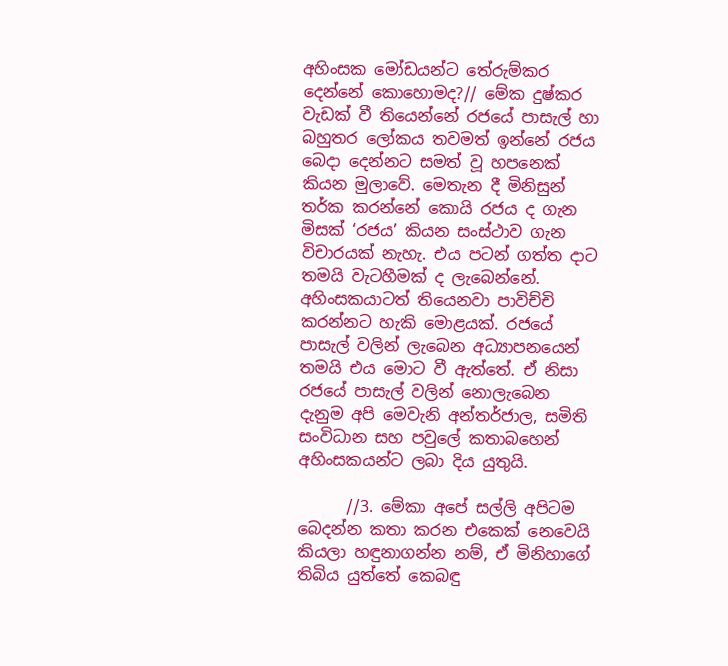අහිංසක මෝඩයන්ට තේරුම්කර දෙන්නේ කොහොමද?// මේක දුෂ්කර වැඩක් වී තියෙන්නේ රජයේ පාසැල් හා බහුතර ලෝකය තවමත් ඉන්නේ රජය බෙදා දෙන්නට සමත් වූ හපනෙක් කියන මුලාවේ. මෙතැන දී මිනිසුන් තර්ක කරන්නේ කොයි රජය ද ගැන මිසක් ‘රජය’ කියන සංස්ථාව ගැන විචාරයක් නැහැ. එය පටන් ගත්ත දාට තමයි වැටහීමක් ද ලැබෙන්නේ. අහිංසකයාටත් තියෙනවා පාවිච්චි කරන්නට හැකි මොළයක්. රජයේ පාසැල් වලින් ලැබෙන අධ්‍යාපනයෙන් තමයි එය මොට වී ඇත්තේ. ඒ නිසා රජයේ පාසැල් වලින් නොලැබෙන දැනුම අපි මෙවැනි අන්තර්ජාල, සමිති සංවිධාන සහ පවුලේ කතාබහෙන් අහිංසකයන්ට ලබා දිය යුතුයි.

      //3. මේකා අපේ සල්ලි අපිටම බෙදන්න කතා කරන එකෙක් නෙවෙයි කියලා හඳුනාගන්න නම්, ඒ මිනිහාගේ තිබිය යුත්තේ කෙබඳු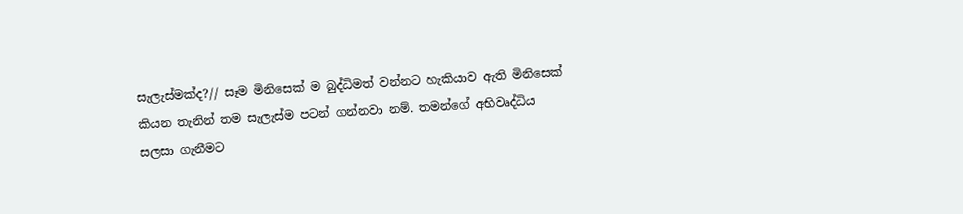සැලැස්මක්ද?// සෑම මිනිසෙක් ම බුද්ධිමත් වන්නට හැකියාව ඇති මිනිසෙක් කියන තැනින් තම සැලැස්ම පටන් ගන්නවා නම්. තමන්ගේ අභිවෘද්ධිය සලසා ගැනීමට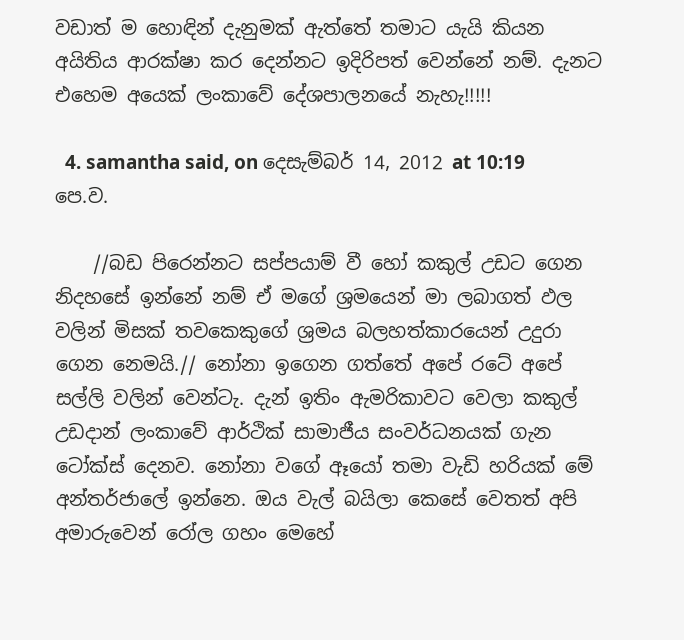වඩාත් ම හොඳින් දැනුමක් ඇත්තේ තමාට යැයි කියන අයිතිය ආරක්ෂා කර දෙන්නට ඉදිරිපත් වෙන්නේ නම්. දැනට එහෙම අයෙක් ලංකාවේ දේශපාලනයේ නැහැ!!!!!

  4. samantha said, on දෙසැම්බර් 14, 2012 at 10:19 පෙ.ව.

    //බඩ පිරෙන්නට සප්පයාම් වී හෝ කකුල් උඩට ගෙන නිදහසේ ඉන්නේ නම් ඒ මගේ ශ්‍රමයෙන් මා ලබාගත් ඵල වලින් මිසක් තවකෙකුගේ ශ්‍රමය බලහත්කාරයෙන් උදුරා ගෙන නෙමයි.// නෝනා ඉගෙන ගත්තේ අපේ රටේ අපේ සල්ලි වලින් වෙන්ටැ. දැන් ඉතිං ඇමරිකාවට වෙලා කකුල් උඩදාන් ලංකාවේ ආර්ථික් සාමාජීය සංවර්ධනයක් ගැන ටෝක්ස් දෙනව. නෝනා වගේ ඈයෝ තමා වැඩි හරියක් මේ අන්තර්ජාලේ ඉන්නෙ. ඔය වැල් බයිලා කෙසේ වෙතත් අපි අමාරුවෙන් රෝල ගහං මෙහේ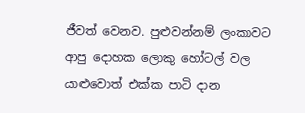ජීවත් වෙනව. පුළුවන්නම් ලංකාවට ආපු දොහක ලොකු හෝටල් වල යාළුවොත් එක්ක පාටි දාන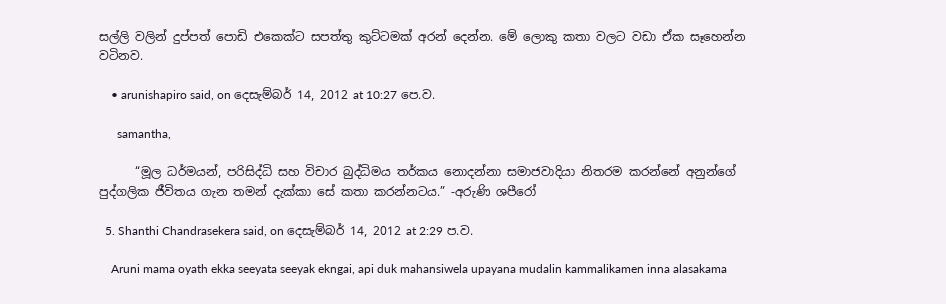සල්ලි වලින් දුප්පත් පොඩි එකෙක්ට සපත්තු කුට්ටමක් අරන් දෙන්න. මේ ලොකු කතා වලට වඩා ඒක සෑහෙන්න වටිනව.

    • arunishapiro said, on දෙසැම්බර් 14, 2012 at 10:27 පෙ.ව.

      samantha,

      “මූල ධර්මයන්, පරිසිද්ධි සහ විචාර බුද්ධිමය තර්කය නොදන්නා සමාජවාදියා නිතරම කරන්නේ අනුන්ගේ පුද්ගලික ජීවිතය ගැන තමන් දැක්කා සේ කතා කරන්නටය.” -අරුණි ශපීරෝ

  5. Shanthi Chandrasekera said, on දෙසැම්බර් 14, 2012 at 2:29 ප.ව.

    Aruni mama oyath ekka seeyata seeyak ekngai, api duk mahansiwela upayana mudalin kammalikamen inna alasakama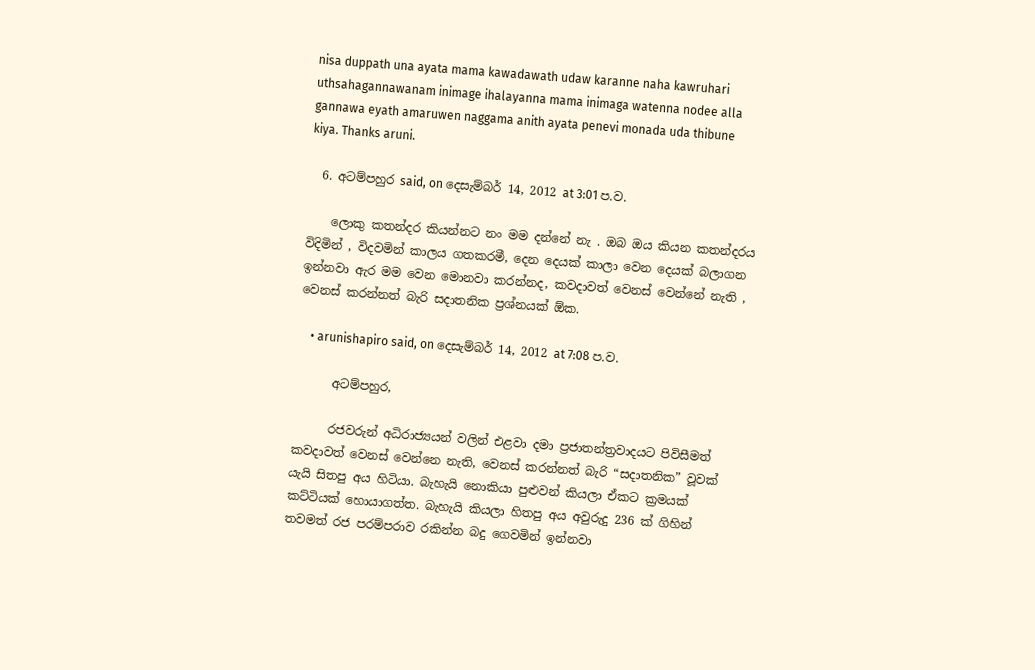nisa duppath una ayata mama kawadawath udaw karanne naha kawruhari uthsahagannawanam inimage ihalayanna mama inimaga watenna nodee alla gannawa eyath amaruwen naggama anith ayata penevi monada uda thibune kiya. Thanks aruni.

  6. අටම්පහුර said, on දෙසැම්බර් 14, 2012 at 3:01 ප.ව.

    ලොකු කතන්දර කියන්නට නං මම දන්නේ නැ . ඔබ ඔය කියන කතන්දරය විදිමින් , විදවමින් කාලය ගතකරමී, දෙන දෙයක් කාලා වෙන දෙයක් බලාගන ඉන්නවා ඇර මම වෙන මොනවා කරන්නද, කවදාවත් වෙනස් වෙන්නේ නැති , වෙනස් කරන්නත් බැරි සදාතනික ප්‍රශ්නයක් ඕක.

    • arunishapiro said, on දෙසැම්බර් 14, 2012 at 7:08 ප.ව.

      අටම්පහුර,

      රජවරුන් අධිරාජ්‍යයන් වලින් එළවා දමා ප්‍රජාතන්ත්‍රවාදයට පිවිසීමත් කවදාවත් වෙනස් වෙන්නෙ නැති, වෙනස් කරන්නත් බැරි “සදාතනික” වූවක් යැයි සිතපු අය හිටියා. බැහැයි නොකියා පුළුවන් කියලා ඒකට ක්‍රමයක් කට්ටියක් හොයාගත්ත. බැහැයි කියලා හිතපු අය අවුරුදු 236 ක් ගිහින් තවමත් රජ පරම්පරාව රකින්න බදු ගෙවමින් ඉන්නවා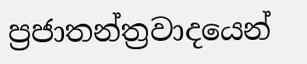ප්‍රජාතන්ත්‍රවාදයෙන්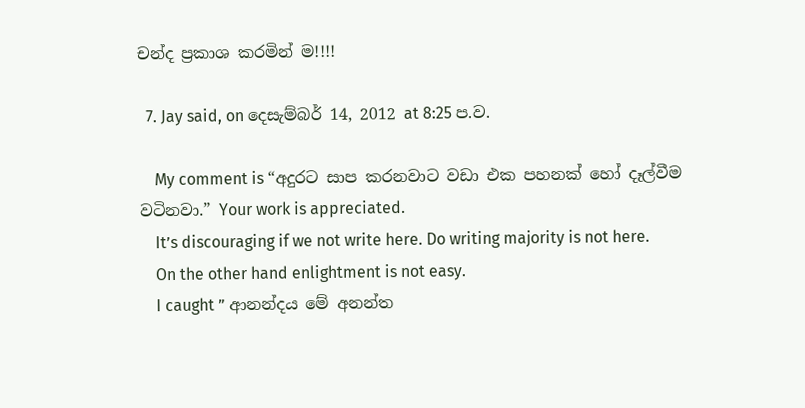චන්ද ප්‍රකාශ කරමින් ම!!!!

  7. Jay said, on දෙසැම්බර් 14, 2012 at 8:25 ප.ව.

    My comment is “අදුරට සාප කරනවාට වඩා එක පහනක් හෝ දෑල්වීම වටිනවා.” Your work is appreciated.
    It’s discouraging if we not write here. Do writing majority is not here.
    On the other hand enlightment is not easy.
    I caught ” ආනන්දය මේ අනන්ත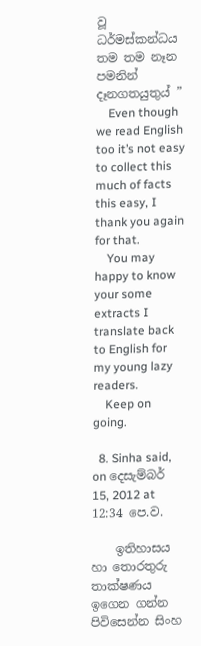වූ ධර්මස්කන්ධය තම තම නෑන පමනින් දෑනගතයුතුය් ”
    Even though we read English too it’s not easy to collect this much of facts this easy, I thank you again for that.
    You may happy to know your some extracts I translate back to English for my young lazy readers.
    Keep on going.

  8. Sinha said, on දෙසැම්බර් 15, 2012 at 12:34 පෙ.ව.

    ඉතිහාසය හා තොරතුරු තාක්ෂණය ඉගෙන ගන්න පිවිසෙන්න සිංහ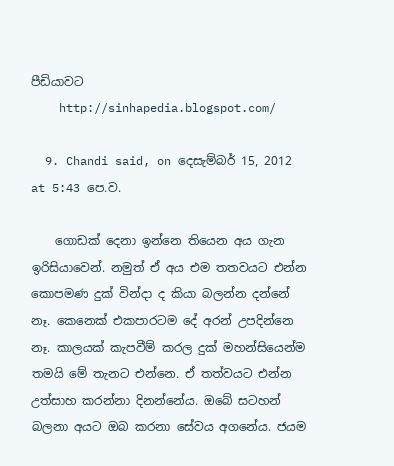පීඩියාවට
    http://sinhapedia.blogspot.com/

  9. Chandi said, on දෙසැම්බර් 15, 2012 at 5:43 පෙ.ව.

    ගොඩක් දෙනා ඉන්නෙ තියෙන අය ගැන ඉරිසියාවෙන්. නමුත් ඒ අය එම තතවයට එන්න කොපමණ දුක් වින්දා ද කියා බලන්න දන්නේ නෑ. කෙනෙක් එකපාරටම දේ අරන් උපදින්නෙ නෑ. කාලයක් කැපවීම් කරල දුක් මහන්සියෙන්ම තමයි මේ තැනට එන්නෙ. ඒ තත්වයට එන්න උත්සාහ කරන්නා දිනන්නේය. ඔබේ සටහන් බලනා අයට ඔබ කරනා සේවය අගනේය. ජයම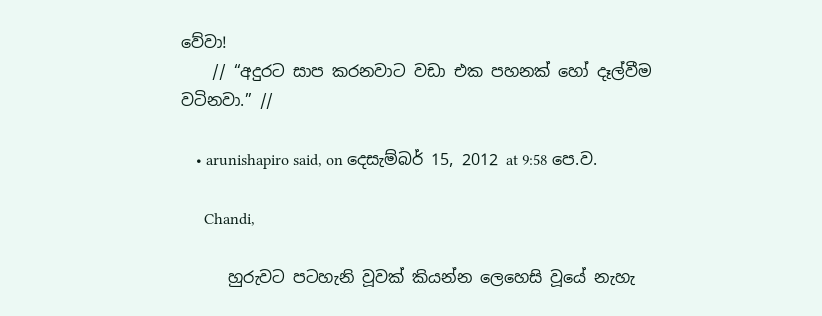වේවා!
    // “අදුරට සාප කරනවාට වඩා එක පහනක් හෝ දෑල්වීම වටිනවා.” //

    • arunishapiro said, on දෙසැම්බර් 15, 2012 at 9:58 පෙ.ව.

      Chandi,

      හුරුවට පටහැනි වූවක් කියන්න ලෙහෙසි වූයේ නැහැ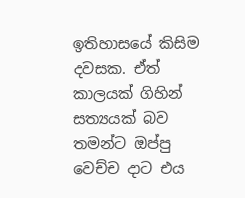ඉතිහාසයේ කිසිම දවසක. ඒත් කාලයක් ගිහින් සත්‍යයක් බව තමන්ට ඔප්පු වෙච්ච දාට එය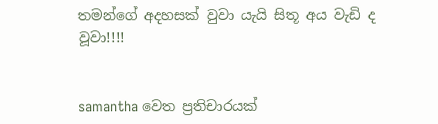තමන්ගේ අදහසක් වුවා යැයි සිතූ අය වැඩි ද වූවා!!!!


samantha වෙත ප්‍රතිචාරයක්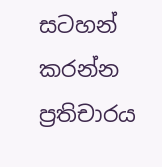සටහන් කරන්න ප්‍රතිචාරය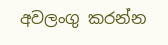අවලංගු කරන්න